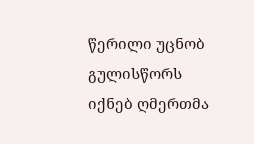წერილი უცნობ გულისწორს
იქნებ ღმერთმა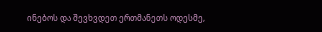ინებოს და შევხვდეთ ერთმანეთს ოდესმე,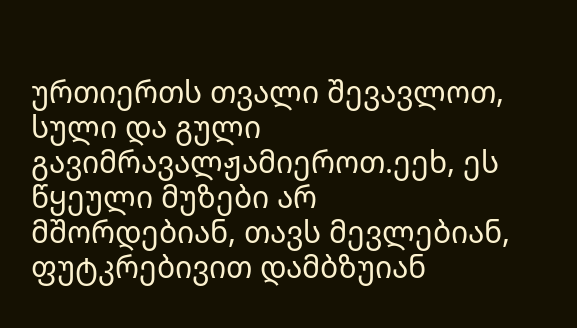ურთიერთს თვალი შევავლოთ, სული და გული გავიმრავალჟამიეროთ.ეეხ, ეს წყეული მუზები არ მშორდებიან, თავს მევლებიან, ფუტკრებივით დამბზუიან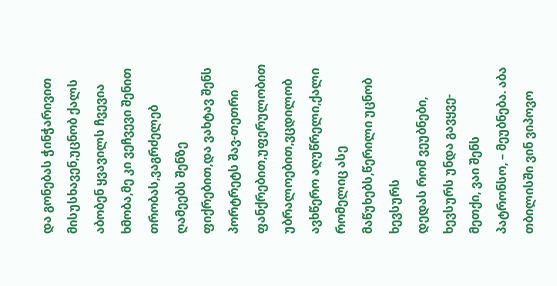და გონებას ჭინჭარივით მისუსხავენ,უცნობ ქალს
აბობენ ყვავილს ჩვევია ხმობა,მე კი ვეჩვევი შენით თრობას,ვაგრძელებ ღამეებს შენზე ფიქრებით,და ვახტავ შენს პორტრეტს შავ-თეთრი ფანქრებით,უფერულობით უბრალოებით,ვცდილობ ავხწერო აღუწრელი,ქალი რომელიც ასე მაწუხებს,წერილი უცნობ ხევსურს
დედას რომ ვეუბნები, ხევსურს უნდა გავყვე-მეთქი, ვაი შენს პატრონსო, – მეუბნება. აბა თბილისში ვინ ვიპოვო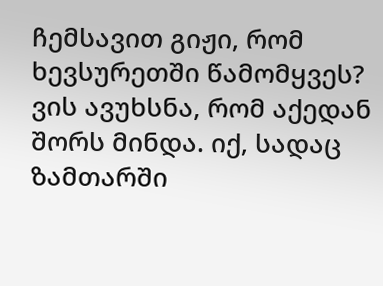ჩემსავით გიჟი, რომ ხევსურეთში წამომყვეს? ვის ავუხსნა, რომ აქედან შორს მინდა. იქ, სადაც ზამთარში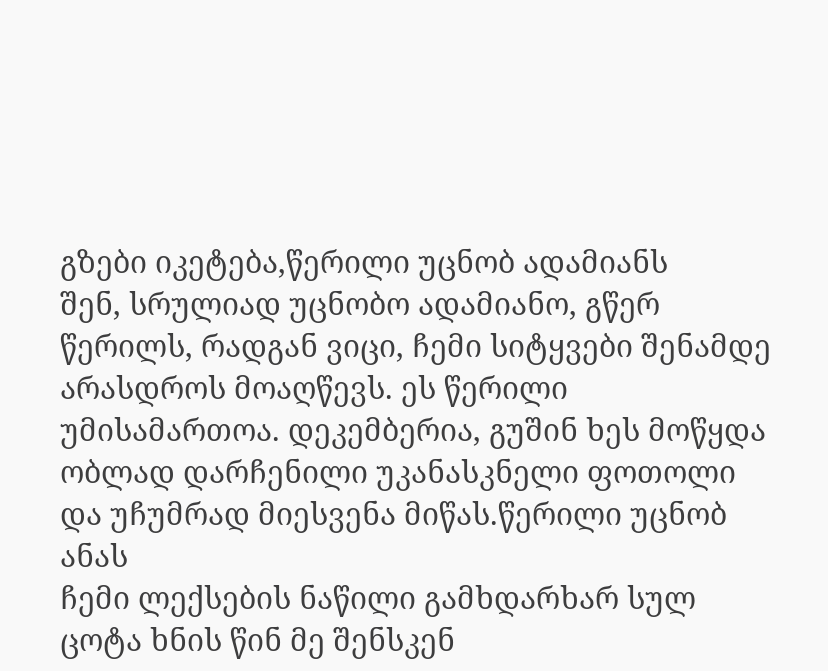გზები იკეტება,წერილი უცნობ ადამიანს
შენ, სრულიად უცნობო ადამიანო, გწერ წერილს, რადგან ვიცი, ჩემი სიტყვები შენამდე არასდროს მოაღწევს. ეს წერილი უმისამართოა. დეკემბერია, გუშინ ხეს მოწყდა ობლად დარჩენილი უკანასკნელი ფოთოლი და უჩუმრად მიესვენა მიწას.წერილი უცნობ ანას
ჩემი ლექსების ნაწილი გამხდარხარ სულ ცოტა ხნის წინ მე შენსკენ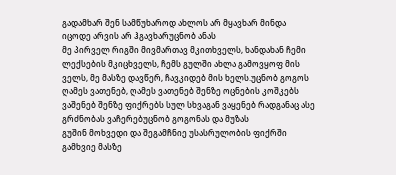გადამხარ შენ სამწუხაროდ ახლოს არ მყავხარ მინდა იცოდე არვის არ ჰგავხარუცნობ ანას
მე პირველ რიგში მივმართავ მკითხველს, ხანდახან ჩემი ლექსების მკიცხველს, ჩემს გულში ახლა გამოვყოფ მის ველს, მე მასზე დავწერ, ჩავკიდებ მის ხელს.უცნობ გოგოს
ღამეს ვათენებ, ღამეს ვათენებ შენზე ოცნების კოშკებს ვაშენებ შენზე ფიქრებს სულ სხვაგან ვაყენებ რადგანაც ასე გრძნობას ვაჩერებუცნობ გოგონას და მუზას
გუშინ მოხვედი და შეგამჩნიე უსასრულობის ფიქრში გამხვიე მასზე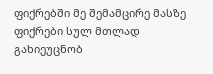ფიქრებში მე შემამცირე მასზე ფიქრები სულ მთლად გახიეუცნობ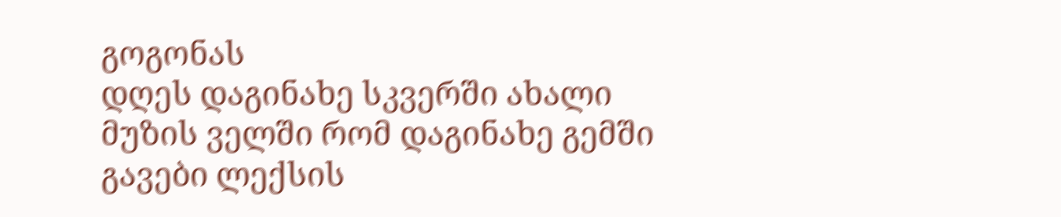გოგონას
დღეს დაგინახე სკვერში ახალი მუზის ველში რომ დაგინახე გემში გავები ლექსის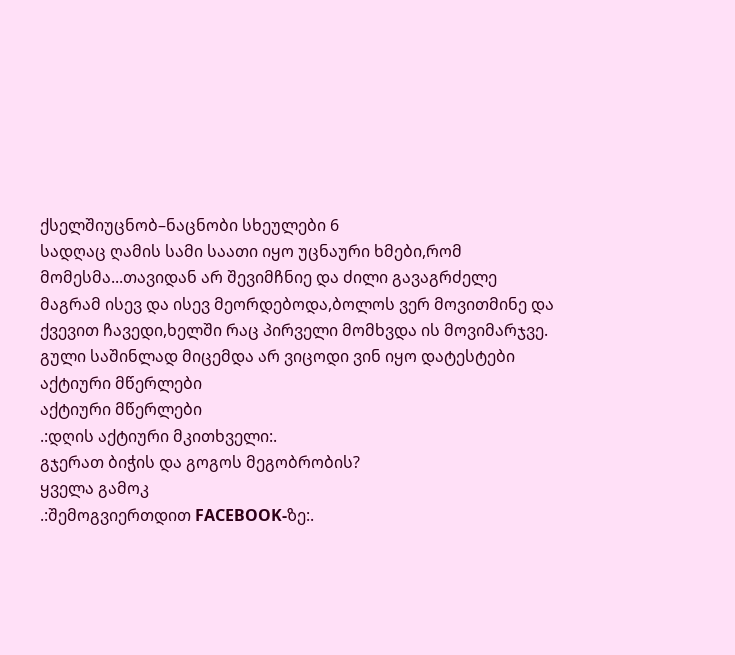ქსელშიუცნობ–ნაცნობი სხეულები 6
სადღაც ღამის სამი საათი იყო უცნაური ხმები,რომ მომესმა...თავიდან არ შევიმჩნიე და ძილი გავაგრძელე მაგრამ ისევ და ისევ მეორდებოდა,ბოლოს ვერ მოვითმინე და ქვევით ჩავედი,ხელში რაც პირველი მომხვდა ის მოვიმარჯვე. გული საშინლად მიცემდა არ ვიცოდი ვინ იყო დატესტები
აქტიური მწერლები
აქტიური მწერლები
.:დღის აქტიური მკითხველი:.
გჯერათ ბიჭის და გოგოს მეგობრობის?
ყველა გამოკ
.:შემოგვიერთდით FACEBOOK-ზე:.